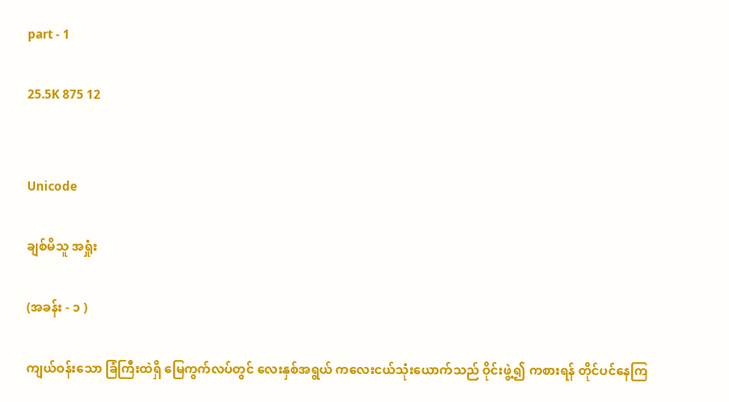part - 1

25.5K 875 12


Unicode

ချစ်မိသူ အရှုံး

(အခန်း - ၁ )

ကျယ်ဝန်းသော ခြံကြီးထဲရှိ မြေကွက်လပ်တွင် လေးနှစ်အရွယ် ကလေးငယ်သုံးယောက်သည် ဝိုင်းဖွဲ့၍ ကစားရန် တိုင်ပင်နေကြ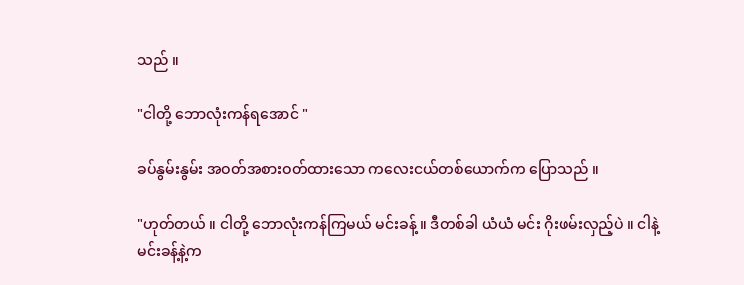သည် ။

"ငါတို့ ဘောလုံးကန်ရအောင် "

ခပ်နွမ်းနွမ်း အဝတ်အစားဝတ်ထားသော ကလေးငယ်တစ်ယောက်က ပြောသည် ။

"ဟုတ်တယ် ။ ငါတို့ ဘောလုံးကန်ကြမယ် မင်းခန့် ။ ဒီတစ်ခါ ယံယံ မင်း ဂိုးဖမ်းလှည့်ပဲ ။ ငါနဲ့ မင်းခန့်နဲ့က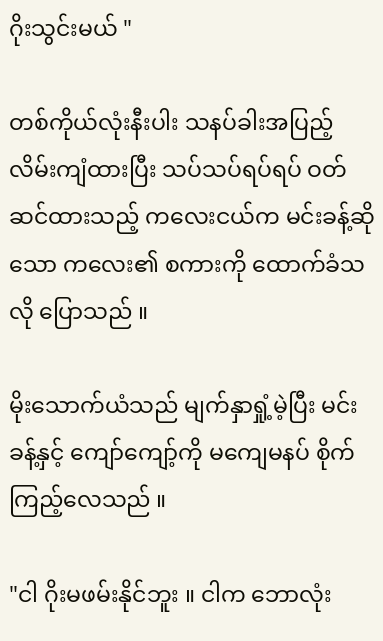ဂိုးသွင်းမယ် "

တစ်ကိုယ်လုံးနီးပါး သနပ်ခါးအပြည့်လိမ်းကျံထားပြီး သပ်သပ်ရပ်ရပ် ဝတ်ဆင်ထားသည့် ကလေးငယ်က မင်းခန့်ဆိုသော ကလေး၏ စကားကို ထောက်ခံသလို ပြောသည် ။

မိုးသောက်ယံသည် မျက်နှာရှုံ့မဲ့ပြီး မင်းခန့်နှင့် ကျော်ကျော့်ကို မကျေမနပ် စိုက်ကြည့်လေသည် ။

"ငါ ဂိုးမဖမ်းနိုင်ဘူး ။ ငါက ဘောလုံး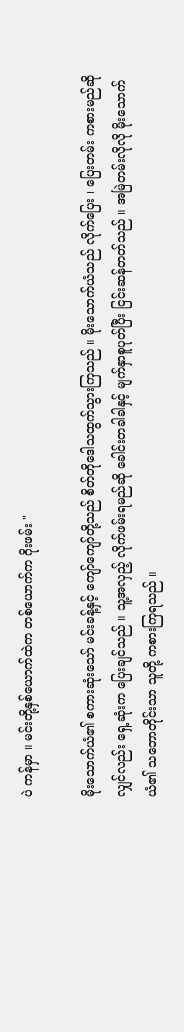ပဲ ကန်မှာ ။ မင်းတို့နှစ်ယောက်ထဲက တစ်ယောက်က ဂိုးဖမ်း "

မိုးသောက်ယံ၏ စကားဆုံးသော် မင်းခန့်နှင့် ကျော်ကျော်တို့သည် စိတ်တိုဒေါသထွက်သွားကြသည် ။ မိုးသောက်ယံသည် လိုက်ပြေး ၊ ပြေးတမ်း ကစားမည်ဆိုလျှင်လည်း ရှေ့ဆုံးက ပြေးချင်သည် ။ သူ့အလှည့် လိုက်ဖမ်းရမည်ဆို ခေါင်းတခါခါနှင့် မျက်နှာစူပုတ်ပြီး ငြင်းဆန်တတ်သည် ။ အမြဲတမ်းလိုလို မိုးသောက်ယံ၏ သဘောတိုင်းသာ သူတို့ ကစားကြရသည် ။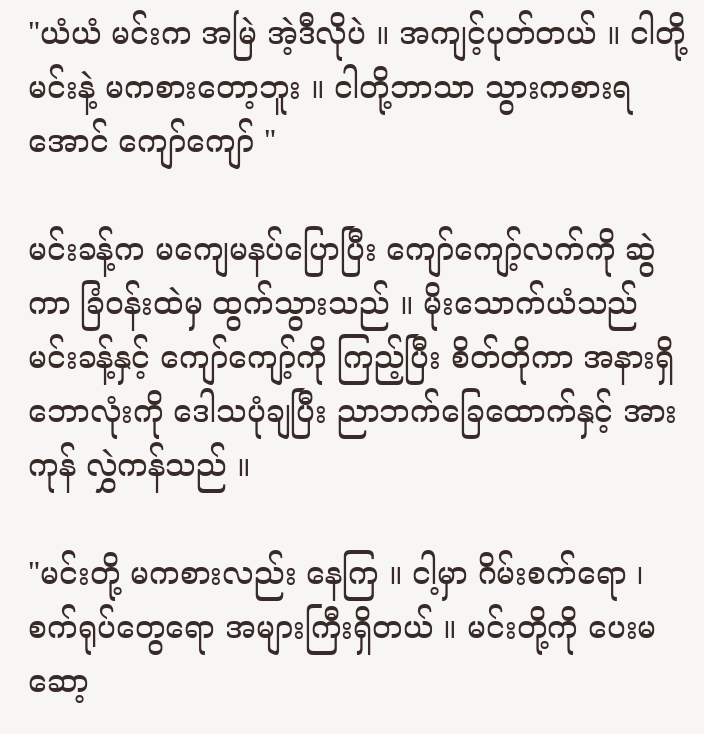"ယံယံ မင်းက အမြဲ အဲ့ဒီလိုပဲ ။ အကျင့်ပုတ်တယ် ။ ငါတို့ မင်းနဲ့ မကစားတော့ဘူး ။ ငါတို့ဘာသာ သွားကစားရအောင် ကျော်ကျော် "

မင်းခန့်က မကျေမနပ်ပြောပြီး ကျော်ကျော့်လက်ကို ဆွဲကာ ခြံဝန်းထဲမှ ထွက်သွားသည် ။ မိုးသောက်ယံသည် မင်းခန့်နှင့် ကျော်ကျော့်ကို ကြည့်ပြီး စိတ်တိုကာ အနားရှိ ဘောလုံးကို ဒေါသပုံချပြီး ညာဘက်ခြေထောက်နှင့် အားကုန် လွှဲကန်သည် ။

"မင်းတို့ မကစားလည်း နေကြ ။ ငါ့မှာ ဂိမ်းစက်ရော ၊ စက်ရုပ်တွေရော အများကြီးရှိတယ် ။ မင်းတို့ကို ပေးမဆော့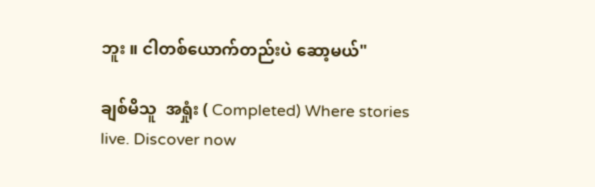ဘူး ။ ငါတစ်ယောက်တည်းပဲ ဆော့မယ်"

ချစ်မိသူ  အရှုံး ( Completed) Where stories live. Discover now